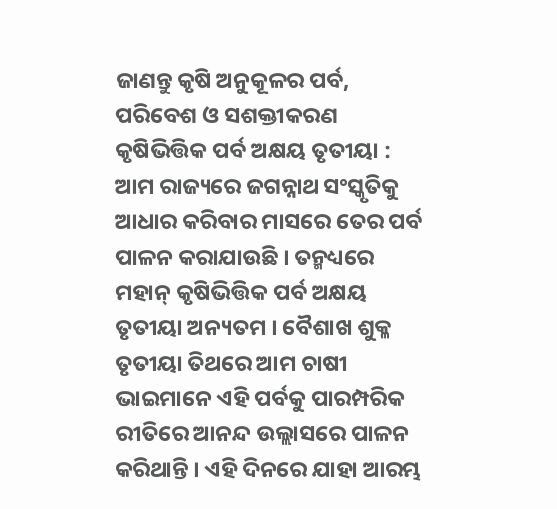ଜାଣନ୍ତୁ କୃଷି ଅନୁକୂଳର ପର୍ବ, ପରିବେଶ ଓ ସଶକ୍ତୀକରଣ
କୃଷିଭିତ୍ତିକ ପର୍ବ ଅକ୍ଷୟ ତୃତୀୟା :
ଆମ ରାଜ୍ୟରେ ଜଗନ୍ନାଥ ସଂସ୍କୃତିକୁ ଆଧାର କରିବାର ମାସରେ ତେର ପର୍ବ ପାଳନ କରାଯାଉଛି । ତନ୍ମଧ୍ୟରେ ମହାନ୍ କୃଷିଭିତ୍ତିକ ପର୍ବ ଅକ୍ଷୟ ତୃତୀୟା ଅନ୍ୟତମ । ବୈଶାଖ ଶୁକ୍ଳ ତୃତୀୟା ତିଥରେ ଆମ ଚାଷୀ ଭାଇମାନେ ଏହି ପର୍ବକୁ ପାରମ୍ପରିକ ରୀତିରେ ଆନନ୍ଦ ଉଲ୍ଲାସରେ ପାଳନ କରିଥାନ୍ତି । ଏହି ଦିନରେ ଯାହା ଆରମ୍ଭ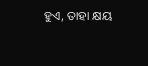ହୁଏ, ତାହା କ୍ଷୟ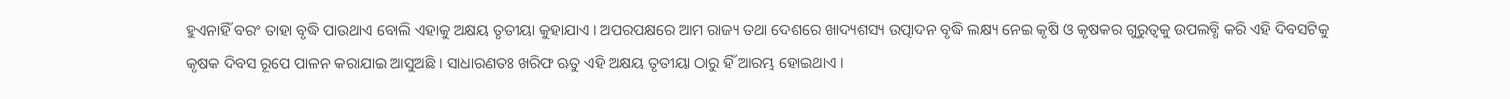ହୁଏନାହିଁ ବରଂ ତାହା ବୃଦ୍ଧି ପାଉଥାଏ ବୋଲି ଏହାକୁ ଅକ୍ଷୟ ତୃତୀୟା କୁହାଯାଏ । ଅପରପକ୍ଷରେ ଆମ ରାଜ୍ୟ ତଥା ଦେଶରେ ଖାଦ୍ୟଶସ୍ୟ ଉତ୍ପାଦନ ବୃଦ୍ଧି ଲକ୍ଷ୍ୟ ନେଇ କୃଷି ଓ କୃଷକର ଗୁରୁତ୍ଵକୁ ଉପଲବ୍ଧି କରି ଏହି ଦିବସଟିକୁ କୃଷକ ଦିବସ ରୂପେ ପାଳନ କରାଯାଇ ଆସୁଅଛି । ସାଧାରଣତଃ ଖରିଫ ଋତୁ ଏହି ଅକ୍ଷୟ ତୃତୀୟା ଠାରୁ ହିଁ ଆରମ୍ଭ ହୋଇଥାଏ ।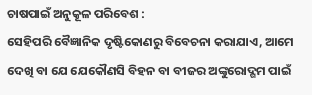ଚାଷପାଇଁ ଅନୁକୂଳ ପରିବେଶ :
ସେହିପରି ବୈଜ୍ଞାନିକ ଦୃଷ୍ଟିକୋଣରୁ ବିବେଚନା କରାଯାଏ, ଆମେ ଦେଖି ବା ଯେ ଯେକୌଣସି ବିହନ ବା ବୀଜର ଅଙ୍କୁରୋଦ୍ଗମ ପାଇଁ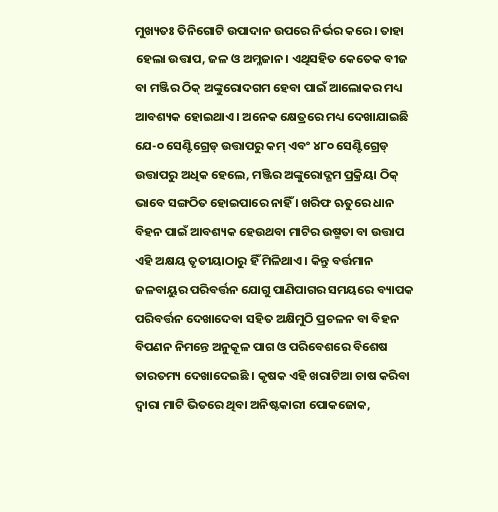ମୁଖ୍ୟତଃ ତିନିଗୋଟି ଉପାଦାନ ଉପରେ ନିର୍ଭର କରେ । ତାହା ହେଲା ଉତ୍ତାପ, ଜଳ ଓ ଅମ୍ଳଜାନ । ଏଥିସହିତ କେତେକ ବୀଜ ବା ମଞ୍ଜିର ଠିକ୍ ଅଙ୍କୁରୋଦଗମ ହେବା ପାଇଁ ଆଲୋକର ମଧ୍ୟ ଆବଶ୍ୟକ ହୋଇଥାଏ । ଅନେକ କ୍ଷେତ୍ରରେ ମଧ୍ୟ ଦେଖାଯାଇଛି ଯେ-୦ ସେଣ୍ଟିଗ୍ରେଡ୍ ଉତ୍ତାପରୁ କମ୍ ଏବଂ ୪୮୦ ସେଣ୍ଟିଗ୍ରେଡ୍ ଉତ୍ତାପରୁ ଅଧିକ ହେଲେ, ମଞ୍ଜିର ଅଙ୍କୁରୋଦ୍ଗମ ପ୍ରକ୍ରିୟା ଠିକ୍ ଭାବେ ସଙ୍ଗଠିତ ହୋଇପାରେ ନାହିଁ । ଖରିଫ ଋତୁରେ ଧାନ ବିହନ ପାଇଁ ଆବଶ୍ୟକ ହେଉଥବା ମାଟିର ଉଷ୍ମତା ବା ଉତ୍ତାପ ଏହି ଅକ୍ଷୟ ତୃତୀୟାଠାରୁ ହିଁ ମିଳିଥାଏ । କିନ୍ତୁ ବର୍ତ୍ତମାନ ଜଳବାୟୁର ପରିବର୍ତ୍ତନ ଯୋଗୁ ପାଣିପାଗର ସମୟରେ ବ୍ୟାପକ ପରିବର୍ତ୍ତନ ଦେଖାଦେବା ସହିତ ଅକ୍ଷିମୁଠି ପ୍ରଚଳନ ବା ବିହନ ବିପଣନ ନିମନ୍ତେ ଅନୁକୂଳ ପାଗ ଓ ପରିବେଶରେ ବିଶେଷ ତାରତମ୍ୟ ଦେଖାଦେଇଛି । କୃଷକ ଏହି ଖରାଟିଆ ଚାଷ କରିବା ଦ୍ଵାରା ମାଟି ଭିତରେ ଥିବା ଅନିଷ୍ଟକାରୀ ପୋକଜୋକ,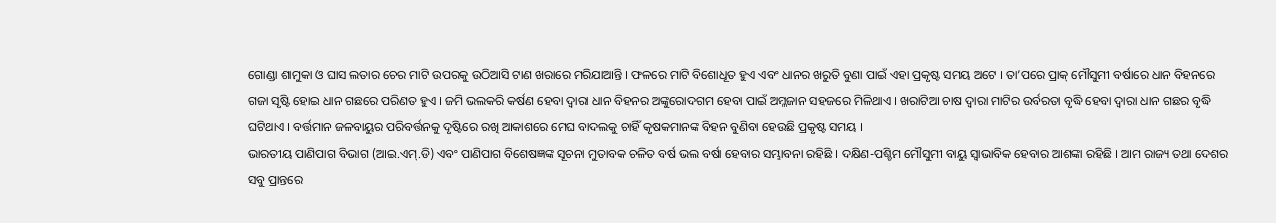ଗୋଣ୍ଡା ଶାମୁକା ଓ ଘାସ ଲତାର ଚେର ମାଟି ଉପରକୁ ଉଠିଆସି ଟାଣ ଖରାରେ ମରିଯାଆନ୍ତି । ଫଳରେ ମାଟି ବିଶୋଧୂତ ହୁଏ ଏବଂ ଧାନର ଖରୁତି ବୁଣା ପାଇଁ ଏହା ପ୍ରକୃଷ୍ଟ ସମୟ ଅଟେ । ତା’ପରେ ପ୍ରାକ୍ ମୌସୁମୀ ବର୍ଷାରେ ଧାନ ବିହନରେ ଗଜା ସୃଷ୍ଟି ହୋଇ ଧାନ ଗଛରେ ପରିଣତ ହୁଏ । ଜମି ଭଲକରି କର୍ଷଣ ହେବା ଦ୍ଵାରା ଧାନ ବିହନର ଅଙ୍କୁରୋଦଗମ ହେବା ପାଇଁ ଅମ୍ଳଜାନ ସହଜରେ ମିଳିଥାଏ । ଖରାଟିଆ ଚାଷ ଦ୍ଵାରା ମାଟିର ଉର୍ବରତା ବୃଦ୍ଧି ହେବା ଦ୍ଵାରା ଧାନ ଗଛର ବୃଦ୍ଧି ଘଟିଥାଏ । ବର୍ତ୍ତମାନ ଜଳବାୟୁର ପରିବର୍ତ୍ତନକୁ ଦୃଷ୍ଟିରେ ରଖି ଆକାଶରେ ମେଘ ବାଦଲକୁ ଚାହିଁ କୃଷକମାନଙ୍କ ବିହନ ବୁଣିବା ହେଉଛି ପ୍ରକୃଷ୍ଟ ସମୟ ।
ଭାରତୀୟ ପାଣିପାଗ ବିଭାଗ (ଆଇ.ଏମ୍.ଡି) ଏବଂ ପାଣିପାଗ ବିଶେଷଜ୍ଞଙ୍କ ସୂଚନା ମୁତାବକ ଚଳିତ ବର୍ଷ ଭଲ ବର୍ଷା ହେବାର ସମ୍ଭାବନା ରହିଛି । ଦକ୍ଷିଣ-ପଶ୍ଚିମ ମୌସୁମୀ ବାୟୁ ସ୍ଵାଭାବିକ ହେବାର ଆଶଙ୍କା ରହିଛି । ଆମ ରାଜ୍ୟ ତଥା ଦେଶର ସବୁ ପ୍ରାନ୍ତରେ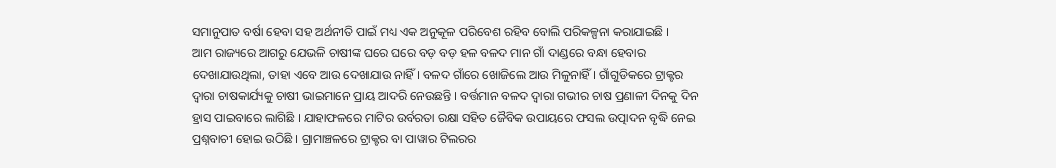ସମାନୁପାତ ବର୍ଷା ହେବା ସହ ଅର୍ଥନୀତି ପାଇଁ ମଧ୍ୟ ଏକ ଅନୁକୂଳ ପରିବେଶ ରହିବ ବୋଲି ପରିକଳ୍ପନା କରାଯାଇଛି ।
ଆମ ରାଜ୍ୟରେ ଆଗରୁ ଯେଭଳି ଚାଷୀଙ୍କ ଘରେ ଘରେ ବଡ଼ ବଡ଼ ହଳ ବଳଦ ମାନ ଗାଁ ଦାଣ୍ଡରେ ବନ୍ଧା ହେବାର ଦେଖାଯାଉଥିଲା, ତାହା ଏବେ ଆଉ ଦେଖାଯାଉ ନାହିଁ । ବଳଦ ଗାଁରେ ଖୋଜିଲେ ଆଉ ମିଳୁନାହିଁ । ଗାଁଗୁଡିକରେ ଟ୍ରାକ୍ଟର ଦ୍ଵାରା ଚାଷକାର୍ଯ୍ୟକୁ ଚାଷୀ ଭାଇମାନେ ପ୍ରାୟ ଆଦରି ନେଉଛନ୍ତି । ବର୍ତ୍ତମାନ ବଳଦ ଦ୍ଵାରା ଗଭୀର ଚାଷ ପ୍ରଣାଳୀ ଦିନକୁ ଦିନ ହ୍ରାସ ପାଇବାରେ ଲାଗିଛି । ଯାହାଫଳରେ ମାଟିର ଉର୍ବରତା ରକ୍ଷା ସହିତ ଜୈବିକ ଉପାୟରେ ଫସଲ ଉତ୍ପାଦନ ବୃଦ୍ଧି ନେଇ ପ୍ରଶ୍ନବାଚୀ ହୋଇ ଉଠିଛି । ଗ୍ରାମାଞ୍ଚଳରେ ଟ୍ରାକ୍ଟର ବା ପାୱାର ଟିଲରର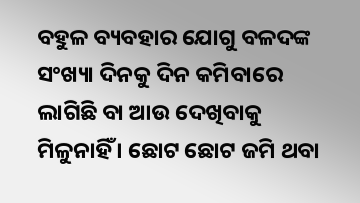ବହୁଳ ବ୍ୟବହାର ଯୋଗୁ ବଳଦଙ୍କ ସଂଖ୍ୟା ଦିନକୁ ଦିନ କମିବାରେ ଲାଗିଛି ବା ଆଉ ଦେଖିବାକୁ ମିଳୁନାହିଁ । ଛୋଟ ଛୋଟ ଜମି ଥବା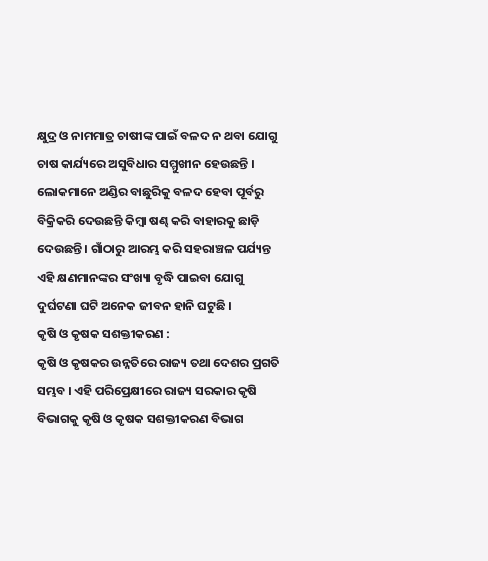କ୍ଷୁଦ୍ର ଓ ନାମମାତ୍ର ଚାଷୀଙ୍କ ପାଇଁ ବଳଦ ନ ଥବା ଯୋଗୁ ଚାଷ କାର୍ଯ୍ୟରେ ଅସୁବିଧାର ସମ୍ମୁଖୀନ ହେଉଛନ୍ତି । ଲୋକମାନେ ଅଣ୍ଡିର ବାଛୁରିକୁ ବଳଦ ହେବା ପୂର୍ବରୁ ବିକ୍ରିକରି ଦେଉଛନ୍ତି କିମ୍ବା ଷଣ୍ଢ କରି ବାହାରକୁ ଛାଡ଼ି ଦେଉଛନ୍ତି । ଗାଁଠାରୁ ଆରମ୍ଭ କରି ସହରାଞ୍ଚଳ ପର୍ଯ୍ୟନ୍ତ ଏହି କ୍ଷଣମାନଙ୍କର ସଂଖ୍ୟା ବୃଦ୍ଧି ପାଇବା ଯୋଗୁ ଦୁର୍ଘଟଣା ଘଟି ଅନେକ ଜୀବନ ହାନି ଘଟୁଛି ।
କୃଷି ଓ କୃଷକ ସଶକ୍ତୀକରଣ :
କୃଷି ଓ କୃଷକର ଉନ୍ନତିରେ ରାଜ୍ୟ ତଥା ଦେଶର ପ୍ରଗତି ସମ୍ଭବ । ଏହି ପରିପ୍ରେକ୍ଷୀରେ ରାଜ୍ୟ ସରକାର କୃଷି ବିଭାଗକୁ କୃଷି ଓ କୃଷକ ସଶକ୍ତୀକରଣ ବିଭାଗ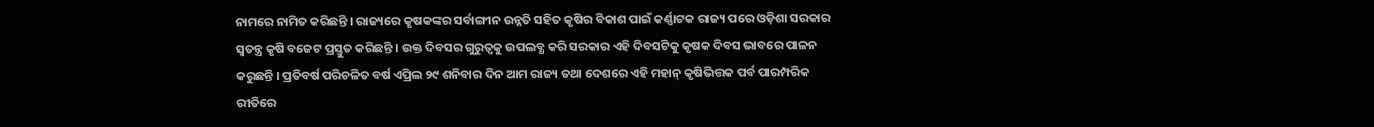ନାମରେ ନାମିତ କରିଛନ୍ତି । ରାଜ୍ୟରେ କୃଷକଙ୍କର ସର୍ବାଙ୍ଗୀନ ଉନ୍ନତି ସହିତ କୃଷିର ବିକାଶ ପାଇଁ କର୍ଣ୍ଣାଟକ ରାଜ୍ୟ ପରେ ଓଡ଼ିଶା ସରକାର ସ୍ଵତନ୍ତ୍ର କୃଷି ବଜେଟ ପ୍ରସ୍ତୁତ କରିଛନ୍ତି । ଉକ୍ତ ଦିବସର ଗୁରୁତ୍ଵକୁ ଉପଲବ୍ଧ କରି ସରକାର ଏହି ଦିବସଟିକୁ କୃଷକ ଦିବସ ଭାବରେ ପାଳନ କରୁଛନ୍ତି । ପ୍ରତିବର୍ଷ ପରିଚଳିତ ବର୍ଷ ଏପ୍ରିଲ ୨୯ ଶନିବାର ଦିନ ଆମ ରାଜ୍ୟ ତଥା ଦେଶରେ ଏହି ମହାନ୍ କୃଷିଭିତ୍ତକ ପର୍ବ ପାରମ୍ପରିକ ରୀତିରେ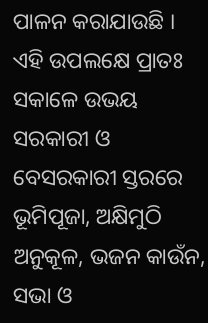ପାଳନ କରାଯାଉଛି । ଏହି ଉପଲକ୍ଷେ ପ୍ରାତଃ ସକାଳେ ଉଭୟ ସରକାରୀ ଓ ବେସରକାରୀ ସ୍ତରରେ ଭୂମିପୂଜା, ଅକ୍ଷିମୁଠି ଅନୁକୂଳ, ଭଜନ କାଉଁନ, ସଭା ଓ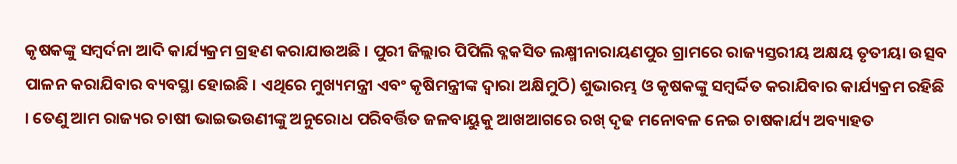କୃଷକଙ୍କୁ ସମ୍ବର୍ଦନା ଆଦି କାର୍ଯ୍ୟକ୍ରମ ଗ୍ରହଣ କରାଯାଉଅଛି । ପୁରୀ ଜିଲ୍ଲାର ପିପିଲି ବ୍ଳକସିତ ଲକ୍ଷ୍ମୀନାରାୟଣପୁର ଗ୍ରାମରେ ରାଜ୍ୟସ୍ତରୀୟ ଅକ୍ଷୟ ତୃତୀୟା ଉତ୍ସବ ପାଳନ କରାଯିବାର ବ୍ୟବସ୍ଥା ହୋଇଛି । ଏଥିରେ ମୁଖ୍ୟମନ୍ତ୍ରୀ ଏବଂ କୃଷିମନ୍ତ୍ରୀଙ୍କ ଦ୍ଵାରା ଅକ୍ଷିମୁଠି) ଶୁଭାରମ୍ଭ ଓ କୃଷକଙ୍କୁ ସମ୍ବର୍ଦ୍ଦିତ କରାଯିବାର କାର୍ଯ୍ୟକ୍ରମ ରହିଛି । ତେଣୁ ଆମ ରାଜ୍ୟର ଚାଷୀ ଭାଇଭଉଣୀଙ୍କୁ ଅନୁରୋଧ ପରିବର୍ତ୍ତିତ ଜଳବାୟୁକୁ ଆଖଆଗରେ ରଖ୍ ଦୃଢ ମନୋବଳ ନେଇ ଚାଷକାର୍ଯ୍ୟ ଅବ୍ୟାହତ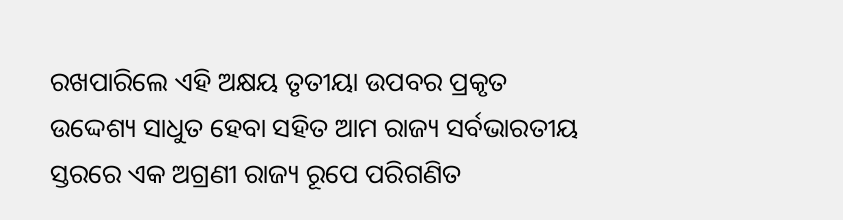ରଖପାରିଲେ ଏହି ଅକ୍ଷୟ ତୃତୀୟା ଉପବର ପ୍ରକୃତ ଉଦ୍ଦେଶ୍ୟ ସାଧୁତ ହେବା ସହିତ ଆମ ରାଜ୍ୟ ସର୍ବଭାରତୀୟ ସ୍ତରରେ ଏକ ଅଗ୍ରଣୀ ରାଜ୍ୟ ରୂପେ ପରିଗଣିତ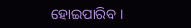ହୋଇପାରିବ ।